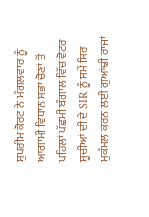ਸੁਪਰੀਮ ਕੋਰਟ ਨੇ ਮੰਗਲਵਾਰ ਨੂੰ ਆਗਾਮੀ ਵਿਧਾਨ ਸਭਾ ਚੋਣਾਂ ਤੋਂ ਪਹਿਲਾਂ ਪੱਛਮੀ ਬੰਗਾਲ ਵਿੱਚ ਵੋਟਰ ਸੂਚੀਆਂ ਦੀ ਦੇ SIR ਨੂੰ ਸਮੇਂ ਸਿਰ ਮੁਕੰਮਲ ਕਰਨ ਲਈ ਗੁਆਂਢੀ ਰਾਜਾਂ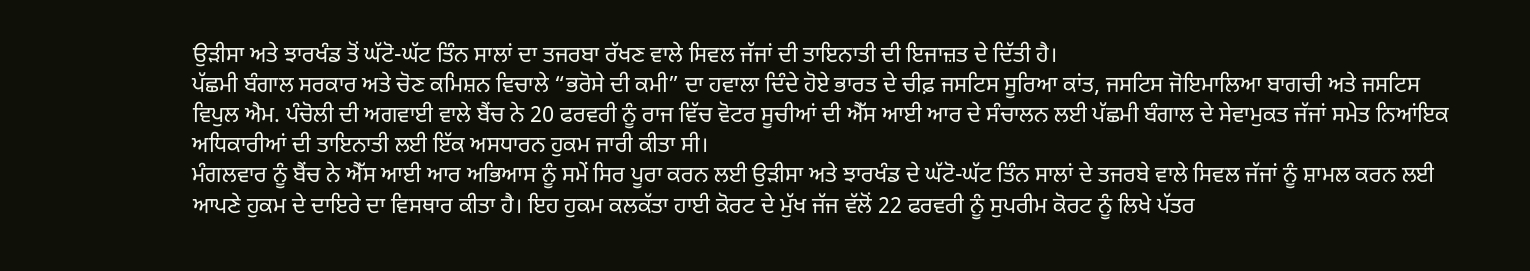ਉੜੀਸਾ ਅਤੇ ਝਾਰਖੰਡ ਤੋਂ ਘੱਟੋ-ਘੱਟ ਤਿੰਨ ਸਾਲਾਂ ਦਾ ਤਜਰਬਾ ਰੱਖਣ ਵਾਲੇ ਸਿਵਲ ਜੱਜਾਂ ਦੀ ਤਾਇਨਾਤੀ ਦੀ ਇਜਾਜ਼ਤ ਦੇ ਦਿੱਤੀ ਹੈ।
ਪੱਛਮੀ ਬੰਗਾਲ ਸਰਕਾਰ ਅਤੇ ਚੋਣ ਕਮਿਸ਼ਨ ਵਿਚਾਲੇ “ਭਰੋਸੇ ਦੀ ਕਮੀ” ਦਾ ਹਵਾਲਾ ਦਿੰਦੇ ਹੋਏ ਭਾਰਤ ਦੇ ਚੀਫ਼ ਜਸਟਿਸ ਸੂਰਿਆ ਕਾਂਤ, ਜਸਟਿਸ ਜੋਇਮਾਲਿਆ ਬਾਗਚੀ ਅਤੇ ਜਸਟਿਸ ਵਿਪੁਲ ਐਮ. ਪੰਚੋਲੀ ਦੀ ਅਗਵਾਈ ਵਾਲੇ ਬੈਂਚ ਨੇ 20 ਫਰਵਰੀ ਨੂੰ ਰਾਜ ਵਿੱਚ ਵੋਟਰ ਸੂਚੀਆਂ ਦੀ ਐੱਸ ਆਈ ਆਰ ਦੇ ਸੰਚਾਲਨ ਲਈ ਪੱਛਮੀ ਬੰਗਾਲ ਦੇ ਸੇਵਾਮੁਕਤ ਜੱਜਾਂ ਸਮੇਤ ਨਿਆਂਇਕ ਅਧਿਕਾਰੀਆਂ ਦੀ ਤਾਇਨਾਤੀ ਲਈ ਇੱਕ ਅਸਧਾਰਨ ਹੁਕਮ ਜਾਰੀ ਕੀਤਾ ਸੀ।
ਮੰਗਲਵਾਰ ਨੂੰ ਬੈਂਚ ਨੇ ਐੱਸ ਆਈ ਆਰ ਅਭਿਆਸ ਨੂੰ ਸਮੇਂ ਸਿਰ ਪੂਰਾ ਕਰਨ ਲਈ ਉੜੀਸਾ ਅਤੇ ਝਾਰਖੰਡ ਦੇ ਘੱਟੋ-ਘੱਟ ਤਿੰਨ ਸਾਲਾਂ ਦੇ ਤਜਰਬੇ ਵਾਲੇ ਸਿਵਲ ਜੱਜਾਂ ਨੂੰ ਸ਼ਾਮਲ ਕਰਨ ਲਈ ਆਪਣੇ ਹੁਕਮ ਦੇ ਦਾਇਰੇ ਦਾ ਵਿਸਥਾਰ ਕੀਤਾ ਹੈ। ਇਹ ਹੁਕਮ ਕਲਕੱਤਾ ਹਾਈ ਕੋਰਟ ਦੇ ਮੁੱਖ ਜੱਜ ਵੱਲੋਂ 22 ਫਰਵਰੀ ਨੂੰ ਸੁਪਰੀਮ ਕੋਰਟ ਨੂੰ ਲਿਖੇ ਪੱਤਰ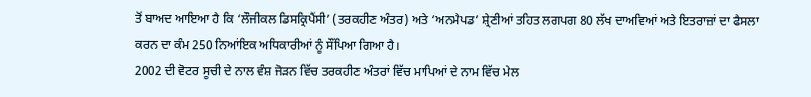ਤੋਂ ਬਾਅਦ ਆਇਆ ਹੈ ਕਿ ‘ਲੌਜੀਕਲ ਡਿਸਕ੍ਰਿਪੈਂਸੀ’ (ਤਰਕਹੀਣ ਅੰਤਰ) ਅਤੇ ‘ਅਨਮੈਪਡ’ ਸ਼੍ਰੇਣੀਆਂ ਤਹਿਤ ਲਗਪਗ 80 ਲੱਖ ਦਾਅਵਿਆਂ ਅਤੇ ਇਤਰਾਜ਼ਾਂ ਦਾ ਫੈਸਲਾ ਕਰਨ ਦਾ ਕੰਮ 250 ਨਿਆਂਇਕ ਅਧਿਕਾਰੀਆਂ ਨੂੰ ਸੌਂਪਿਆ ਗਿਆ ਹੈ।
2002 ਦੀ ਵੋਟਰ ਸੂਚੀ ਦੇ ਨਾਲ ਵੰਸ਼ ਜੋੜਨ ਵਿੱਚ ਤਰਕਹੀਣ ਅੰਤਰਾਂ ਵਿੱਚ ਮਾਪਿਆਂ ਦੇ ਨਾਮ ਵਿੱਚ ਮੇਲ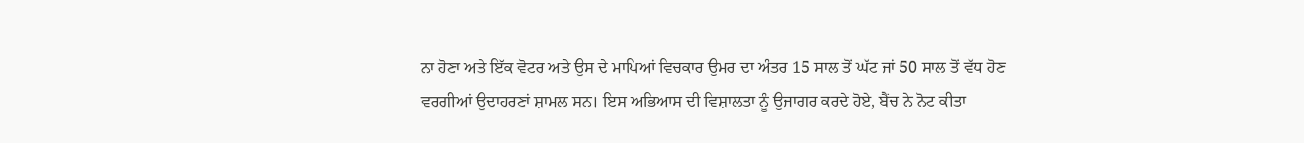ਨਾ ਹੋਣਾ ਅਤੇ ਇੱਕ ਵੋਟਰ ਅਤੇ ਉਸ ਦੇ ਮਾਪਿਆਂ ਵਿਚਕਾਰ ਉਮਰ ਦਾ ਅੰਤਰ 15 ਸਾਲ ਤੋਂ ਘੱਟ ਜਾਂ 50 ਸਾਲ ਤੋਂ ਵੱਧ ਹੋਣ ਵਰਗੀਆਂ ਉਦਾਹਰਣਾਂ ਸ਼ਾਮਲ ਸਨ। ਇਸ ਅਭਿਆਸ ਦੀ ਵਿਸ਼ਾਲਤਾ ਨੂੰ ਉਜਾਗਰ ਕਰਦੇ ਹੋਏ, ਬੈਂਚ ਨੇ ਨੋਟ ਕੀਤਾ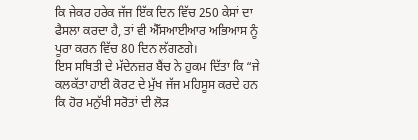ਕਿ ਜੇਕਰ ਹਰੇਕ ਜੱਜ ਇੱਕ ਦਿਨ ਵਿੱਚ 250 ਕੇਸਾਂ ਦਾ ਫੈਸਲਾ ਕਰਦਾ ਹੈ, ਤਾਂ ਵੀ ਐੱਸਆਈਆਰ ਅਭਿਆਸ ਨੂੰ ਪੂਰਾ ਕਰਨ ਵਿੱਚ 80 ਦਿਨ ਲੱਗਣਗੇ।
ਇਸ ਸਥਿਤੀ ਦੇ ਮੱਦੇਨਜ਼ਰ ਬੈਂਚ ਨੇ ਹੁਕਮ ਦਿੱਤਾ ਕਿ “ਜੇ ਕਲਕੱਤਾ ਹਾਈ ਕੋਰਟ ਦੇ ਮੁੱਖ ਜੱਜ ਮਹਿਸੂਸ ਕਰਦੇ ਹਨ ਕਿ ਹੋਰ ਮਨੁੱਖੀ ਸਰੋਤਾਂ ਦੀ ਲੋੜ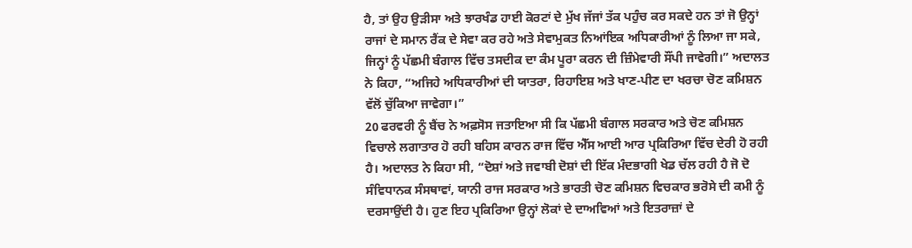ਹੈ, ਤਾਂ ਉਹ ਉੜੀਸਾ ਅਤੇ ਝਾਰਖੰਡ ਹਾਈ ਕੋਰਟਾਂ ਦੇ ਮੁੱਖ ਜੱਜਾਂ ਤੱਕ ਪਹੁੰਚ ਕਰ ਸਕਦੇ ਹਨ ਤਾਂ ਜੋ ਉਨ੍ਹਾਂ ਰਾਜਾਂ ਦੇ ਸਮਾਨ ਰੈਂਕ ਦੇ ਸੇਵਾ ਕਰ ਰਹੇ ਅਤੇ ਸੇਵਾਮੁਕਤ ਨਿਆਂਇਕ ਅਧਿਕਾਰੀਆਂ ਨੂੰ ਲਿਆ ਜਾ ਸਕੇ, ਜਿਨ੍ਹਾਂ ਨੂੰ ਪੱਛਮੀ ਬੰਗਾਲ ਵਿੱਚ ਤਸਦੀਕ ਦਾ ਕੰਮ ਪੂਰਾ ਕਰਨ ਦੀ ਜ਼ਿੰਮੇਵਾਰੀ ਸੌਂਪੀ ਜਾਵੇਗੀ।” ਅਦਾਲਤ ਨੇ ਕਿਹਾ, “ਅਜਿਹੇ ਅਧਿਕਾਰੀਆਂ ਦੀ ਯਾਤਰਾ, ਰਿਹਾਇਸ਼ ਅਤੇ ਖਾਣ-ਪੀਣ ਦਾ ਖਰਚਾ ਚੋਣ ਕਮਿਸ਼ਨ ਵੱਲੋਂ ਚੁੱਕਿਆ ਜਾਵੇਗਾ।”
20 ਫਰਵਰੀ ਨੂੰ ਬੈਂਚ ਨੇ ਅਫ਼ਸੋਸ ਜਤਾਇਆ ਸੀ ਕਿ ਪੱਛਮੀ ਬੰਗਾਲ ਸਰਕਾਰ ਅਤੇ ਚੋਣ ਕਮਿਸ਼ਨ ਵਿਚਾਲੇ ਲਗਾਤਾਰ ਹੋ ਰਹੀ ਬਹਿਸ ਕਾਰਨ ਰਾਜ ਵਿੱਚ ਐੱਸ ਆਈ ਆਰ ਪ੍ਰਕਿਰਿਆ ਵਿੱਚ ਦੇਰੀ ਹੋ ਰਹੀ ਹੈ। ਅਦਾਲਤ ਨੇ ਕਿਹਾ ਸੀ, “ਦੋਸ਼ਾਂ ਅਤੇ ਜਵਾਬੀ ਦੋਸ਼ਾਂ ਦੀ ਇੱਕ ਮੰਦਭਾਗੀ ਖੇਡ ਚੱਲ ਰਹੀ ਹੈ ਜੋ ਦੋ ਸੰਵਿਧਾਨਕ ਸੰਸਥਾਵਾਂ, ਯਾਨੀ ਰਾਜ ਸਰਕਾਰ ਅਤੇ ਭਾਰਤੀ ਚੋਣ ਕਮਿਸ਼ਨ ਵਿਚਕਾਰ ਭਰੋਸੇ ਦੀ ਕਮੀ ਨੂੰ ਦਰਸਾਉਂਦੀ ਹੈ। ਹੁਣ ਇਹ ਪ੍ਰਕਿਰਿਆ ਉਨ੍ਹਾਂ ਲੋਕਾਂ ਦੇ ਦਾਅਵਿਆਂ ਅਤੇ ਇਤਰਾਜ਼ਾਂ ਦੇ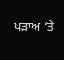ਪੜਾਅ ‘ਤੇ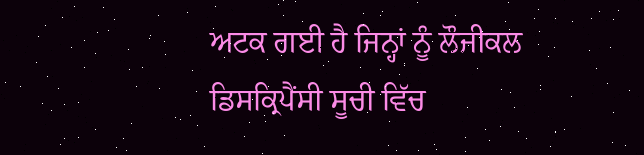ਅਟਕ ਗਈ ਹੈ ਜਿਨ੍ਹਾਂ ਨੂੰ ਲੌਜੀਕਲ ਡਿਸਕ੍ਰਿਪੈਂਸੀ ਸੂਚੀ ਵਿੱਚ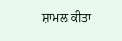ਸ਼ਾਮਲ ਕੀਤਾ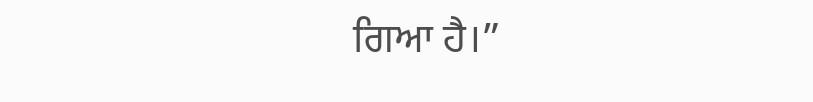ਗਿਆ ਹੈ।”